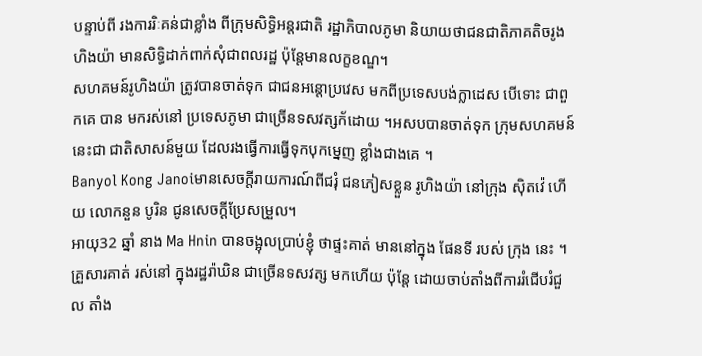បន្ទាប់ពី រងការរិៈគន់ជាខ្លាំង ពីក្រុមសិទិ្ធអន្តរជាតិ រដ្ឋាភិបាលភូមា និយាយថាជនជាតិភាគតិចរូងហិងយ៉ា មានសិទិ្ធដាក់ពាក់សុំជាពលរដ្ឋ ប៉ុន្តែមានលក្ខខណ្ឌ។
សហគមន៍រូហិងយ៉ា ត្រូវបានចាត់ទុក ជាជនអន្តោប្រវេស មកពីប្រទេសបង់ក្លាដេស បើទោះ ជាពួកគេ បាន មករស់នៅ ប្រទេសភូមា ជាច្រើនទសវត្សក័ដោយ ។អសបបានចាត់ទុក ក្រុមសហគមន៍នេះជា ជាតិសាសន៍មួយ ដែលរងធ្វើការធ្វើទុកបុកម្នេញ ខ្លាំងជាងគេ ។
Banyol Kong Janoiមានសេចក្ដីរាយការណ៍ពីជរុំ ជនភៀសខ្លួន រូហិងយ៉ា នៅក្រុង ស៊ិតវ៉េ ហើយ លោកនួន បូរិន ជូនសេចក្ដីប្រែសម្រួល។
អាយុ32 ឆ្នាំ នាង Ma Hnin បានចង្អុលប្រាប់ខ្ញុំ ថាផ្ទះគាត់ មាននៅក្នុង ផែនទី របស់ ក្រុង នេះ ។ គ្រួសារគាត់ រស់នៅ ក្នុងរដ្ឋរ៉ាឃិន ជាច្រើនទសវត្ស មកហើយ ប៉ុន្តែ ដោយចាប់តាំងពីការរំជើបរំជួល តាំង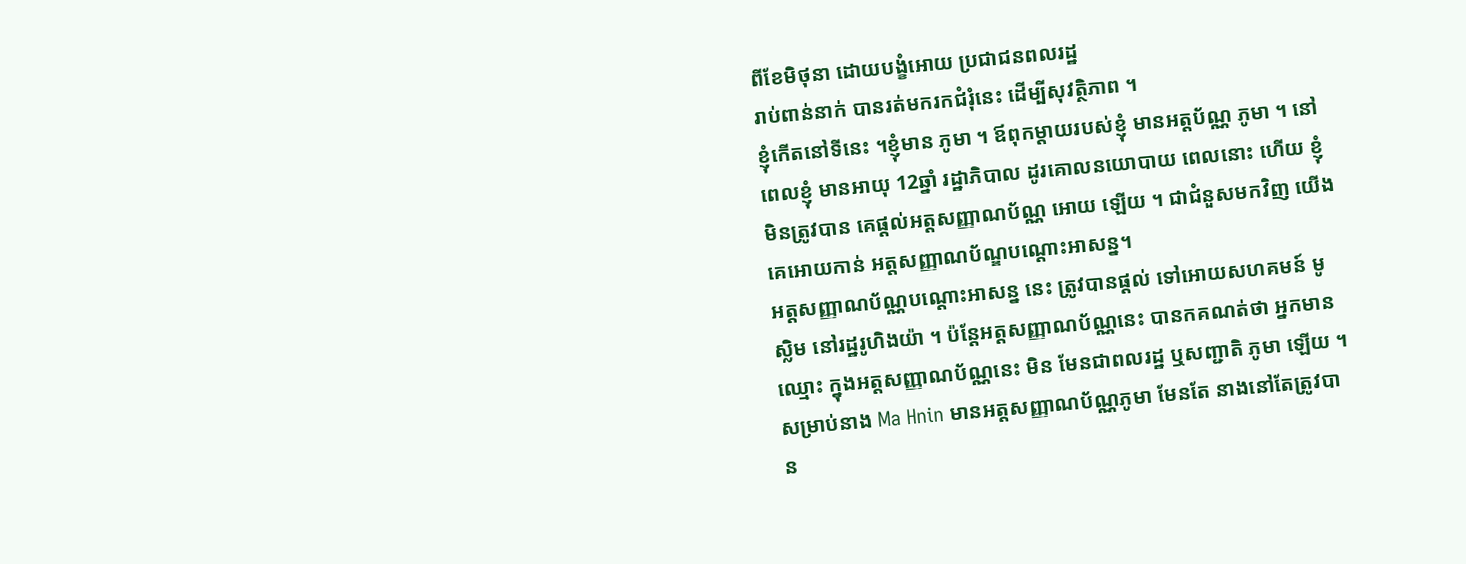ពីខែមិថុនា ដោយបង្ខំអោយ ប្រជាជនពលរដ្ឋ
រាប់ពាន់នាក់ បានរត់មករកជំរុំនេះ ដើម្បីសុវត្ថិភាព ។
ខ្ញុំកើតនៅទីនេះ ។ខ្ញុំមាន ភូមា ។ ឪពុកម្ដាយរបស់ខ្ញុំ មានអត្តប័ណ្ណ ភូមា ។ នៅពេលខ្ញុំ មានអាយុ 12ឆ្នាំ រដ្ឋាភិបាល ដូរគោលនយោបាយ ពេលនោះ ហើយ ខ្ញុំមិនត្រូវបាន គេផ្ដល់អត្តសញ្ញាណប័ណ្ណ អោយ ឡើយ ។ ជាជំនួសមកវិញ យើងគេអោយកាន់ អត្តសញ្ញាណប័ណ្ឌបណ្ដោះអាសន្ន។
អត្តសញ្ញាណប័ណ្ណបណ្ដោះអាសន្ន នេះ ត្រូវបានផ្ដល់ ទៅអោយសហគមន៍ មូស្លិម នៅរដ្ឋរូហិងយ៉ា ។ ប៉ន្តែអត្តសញ្ញាណប័ណ្ណនេះ បានកគណត់ថា អ្នកមានឈ្មោះ ក្នុងអត្តសញ្ញាណប័ណ្ណនេះ មិន មែនជាពលរដ្ឋ ឬសញ្ជាតិ ភូមា ឡើយ ។
សម្រាប់នាង Ma Hnin មានអត្តសញ្ញាណប័ណ្ណភូមា មែនតែ នាងនៅតែត្រូវបាន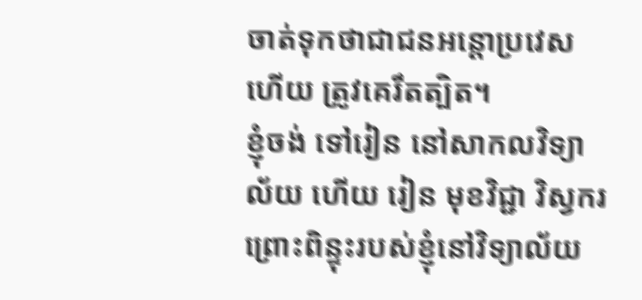ចាត់ទុកថាជាជនអន្តោប្រវេស ហើយ ត្រូវគេរឹតត្បិត។
ខ្ញុំចង់ ទៅរៀន នៅសាកលវិទ្យាល័យ ហើយ រៀន មុខវិជ្ជា វិស្វករ ព្រោះពិន្ទុះរបស់ខ្ញុំនៅវិទ្យាល័យ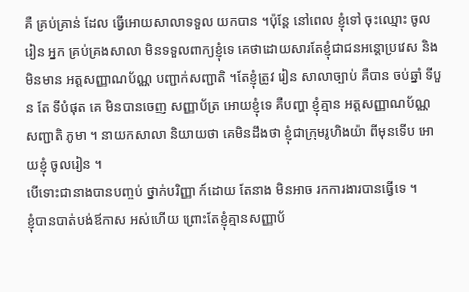គឺ គ្រប់គ្រាន់ ដែល ធ្វើអោយសាលាទទួល យកបាន ។ប៉ុន្តែ នៅពេល ខ្ញុំទៅ ចុះឈ្មោះ ចូលរៀន អ្នក គ្រប់គ្រងសាលា មិនទទួលពាក្យខ្ញុំទេ គេថាដោយសារតែខ្ញុំជាជនអន្តោប្រវេស និងមិនមាន អត្តសញ្ញាណប័ណ្ណ បញ្ជាក់សញ្ជាតិ ។តែខ្ញុំត្រូវ រៀន សាលាច្បាប់ គឺបាន ចប់ឆ្នាំ ទីបួន តែ ទីបំផុត គេ មិនបានចេញ សញ្ញាប័ត្រ អោយខ្ញុំទេ គឺបញ្ហា ខ្ញុំគ្មាន អត្តសញ្ញាណប័ណ្ណ សញ្ជាតិ ភូមា ។ នាយកសាលា និយាយថា គេមិនដឹងថា ខ្ញុំជាក្រុមរូហិងយ៉ា ពីមុនទើប អោយខ្ញុំ ចូលរៀន ។
បើទោះជានាងបានបញ្ចប់ ថ្នាក់បរិញ្ញា ក៍ដោយ តែនាង មិនអាច រកការងារបានធ្វើទេ ។
ខ្ញុំបានបាត់បង់ឪកាស អស់ហើយ ព្រោះតែខ្ញុំគ្មានសញ្ញាប័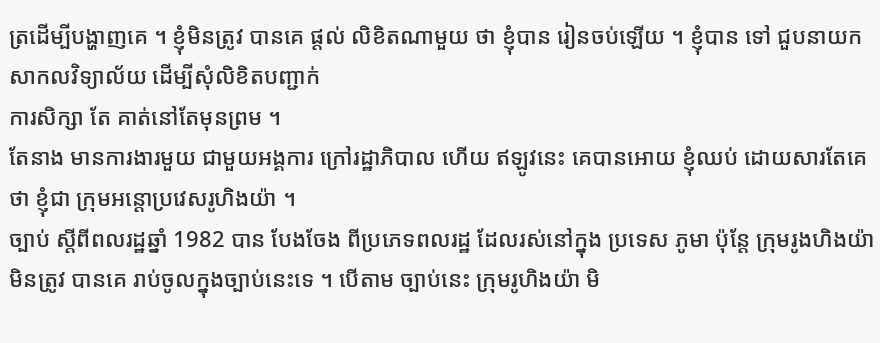ត្រដើម្បីបង្ហាញគេ ។ ខ្ញុំមិនត្រូវ បានគេ ផ្ដល់ លិខិតណាមួយ ថា ខ្ញុំបាន រៀនចប់ឡើយ ។ ខ្ញុំបាន ទៅ ជួបនាយក សាកលវិទ្យាល័យ ដើម្បីសុំលិខិតបញ្ជាក់
ការសិក្សា តែ គាត់នៅតែមុនព្រម ។
តែនាង មានការងារមួយ ជាមួយអង្គការ ក្រៅរដ្ឋាភិបាល ហើយ ឥឡូវនេះ គេបានអោយ ខ្ញុំឈប់ ដោយសារតែគេថា ខ្ញុំជា ក្រុមអន្តោប្រវេសរូហិងយ៉ា ។
ច្បាប់ ស្ដីពីពលរដ្ឋឆ្នាំ 1982 បាន បែងចែង ពីប្រភេទពលរដ្ឋ ដែលរស់នៅក្នុង ប្រទេស ភូមា ប៉ុន្តែ ក្រុមរូងហិងយ៉ា មិនត្រូវ បានគេ រាប់ចូលក្នុងច្បាប់នេះទេ ។ បើតាម ច្បាប់នេះ ក្រុមរូហិងយ៉ា មិ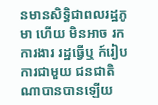នមានសិទិ្ធជាពលរដ្ឋភូមា ហើយ មិនអាច រកការងារ រដ្ឋធ្វើឬ ក៍រៀបការជាមួយ ជនជាតិណាបានបានឡើយ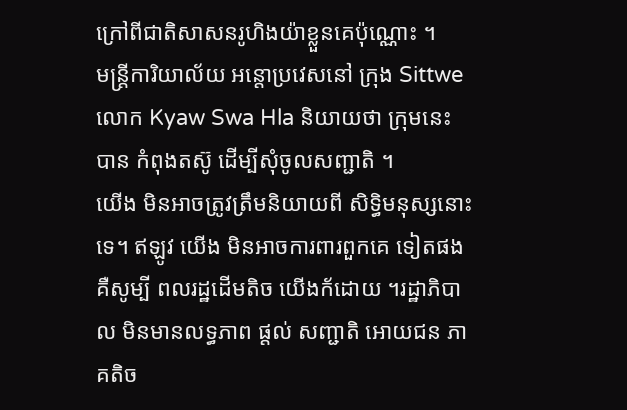ក្រៅពីជាតិសាសនរូហិងយ៉ាខ្លួនគេប៉ុណ្ណោះ ។
មន្ត្រីការិយាល័យ អន្តោប្រវេសនៅ ក្រុង Sittwe លោក Kyaw Swa Hla និយាយថា ក្រុមនេះ បាន កំពុងតស៊ូ ដើម្បីសុំចូលសញ្ជាតិ ។
យើង មិនអាចត្រូវត្រឹមនិយាយពី សិទិ្ធមនុស្សនោះទេ។ ឥឡូវ យើង មិនអាចការពារពួកគេ ទៀតផង គឺសូម្បី ពលរដ្ឋដើមតិច យើងក័ដោយ ។រដ្ឋាភិបាល មិនមានលទ្ធភាព ផ្ដល់ សញ្ជាតិ អោយជន ភាគតិច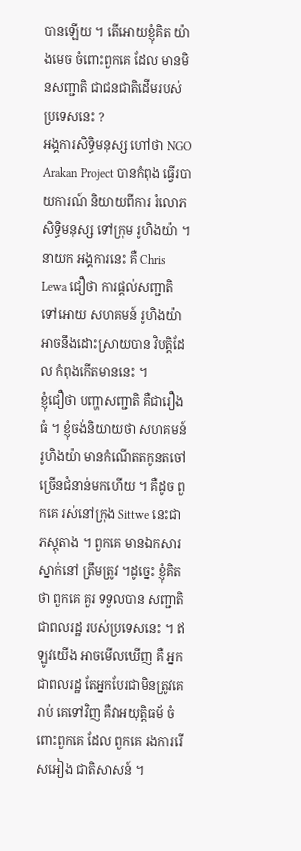បានឡើយ ។ តើអោយខ្ញុំគិត យ៉ាងមេច ចំពោះពួកគេ ដែល មានមិនសញ្ជាតិ ជាជនជាតិដើមរបស់ប្រទេសនេះ ?
អង្គការសិទិ្ធមនុស្ស ហៅថា NGO Arakan Project បានកំពុង ធ្វើរបាយការណ៍ និយាយពីការ រំលោភសិទិ្ធមនុស្ស ទៅក្រុម រូហិងយ៉ា ។
នាយក អង្គការនេះ គឺ Chris Lewa ជឿថា ការផ្ដល់សញ្ជាតិ ទៅអោយ សហគមន៍ រូហិងយ៉ា អាចនឹងដោះស្រាយបាន វិបត្តិដែល កំពុងកើតមាននេះ ។
ខ្ញុំជឿថា បញ្ហាសញ្ជាតិ គឺជារឿងធំ ។ ខ្ញុំចង់និយាយថា សហគមន៍រូហិងយ៉ា មានកំណើតតកូនតចៅច្រើនជំនាន់មកហើយ ។ គឺដូច ពួកគេ រស់នៅក្រុង Sittwe នេះជាភស្តុតាង ។ ពួកគេ មានឯកសារស្នាក់នៅ ត្រឹមត្រូវ ។ដូច្នេះ ខ្ញុំគិតថា ពួកគេ គួរ ទទួលបាន សញ្ជាតិ ជាពលរដ្ឋ របស់ប្រទេសនេះ ។ ឥឡូវយើង អាចមើលឃើញ គឺ អ្នកជាពលរដ្ឋ តែអ្នកបែរជាមិនត្រូវគេរាប់ គេទៅវិញ គឺវាអយុត្តិធម័ ចំពោះពួកគេ ដែល ពួកគេ រងការរើសអៀង ជាតិសាសន៍ ។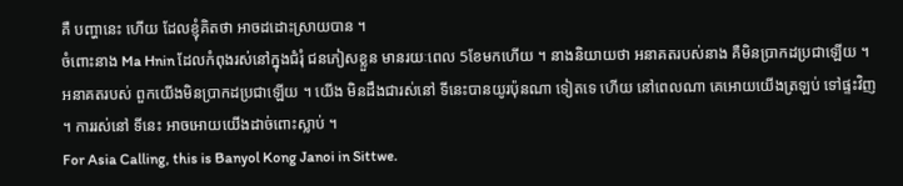គឺ បញ្ហានេះ ហើយ ដែលខ្ញុំគិតថា អាចដដោះស្រាយបាន ។
ចំពោះនាង Ma Hnin ដែលកំពុងរស់នៅក្នុងជំរុំ ជនភៀសខ្លួន មានរយៈពេល 5ខែមកហើយ ។ នាងនិយាយថា អនាគតរបស់នាង គឺមិនប្រាកដប្រជាឡើយ ។
អនាគតរបស់ ពួកយើងមិនប្រាកដប្រជាឡើយ ។ យើង មិនដឹងជារស់នៅ ទីនេះបានយូរប៉ុនណា ទៀតទេ ហើយ នៅពេលណា គេអោយយើងត្រឡប់ ទៅផ្ទះវិញ ។ ការរស់នៅ ទីនេះ អាចអោយយើងដាច់ពោះស្លាប់ ។
For Asia Calling, this is Banyol Kong Janoi in Sittwe.